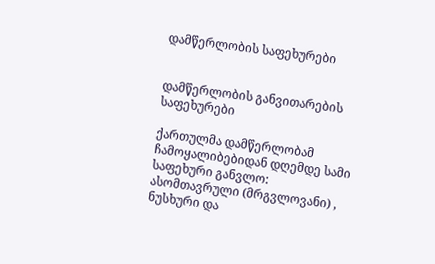დამწერლობის საფეხურები


დამწერლობის განვითარების საფეხურები

ქართულმა დამწერლობამ ჩამოყალიბებიდან დღემდე სამი საფეხური განვლო: ასომთავრული (მრგვლოვანი) , ნუსხური და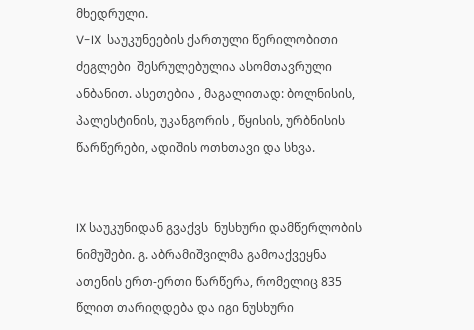მხედრული.
V-IX  საუკუნეების ქართული წერილობითი ძეგლები  შესრულებულია ასომთავრული ანბანით. ასეთებია , მაგალითად: ბოლნისის, პალესტინის, უკანგორის , წყისის, ურბნისის წარწერები, ადიშის ოთხთავი და სხვა.


IX საუკუნიდან გვაქვს  ნუსხური დამწერლობის ნიმუშები. გ. აბრამიშვილმა გამოაქვეყნა ათენის ერთ-ერთი წარწერა, რომელიც 835 წლით თარიღდება და იგი ნუსხური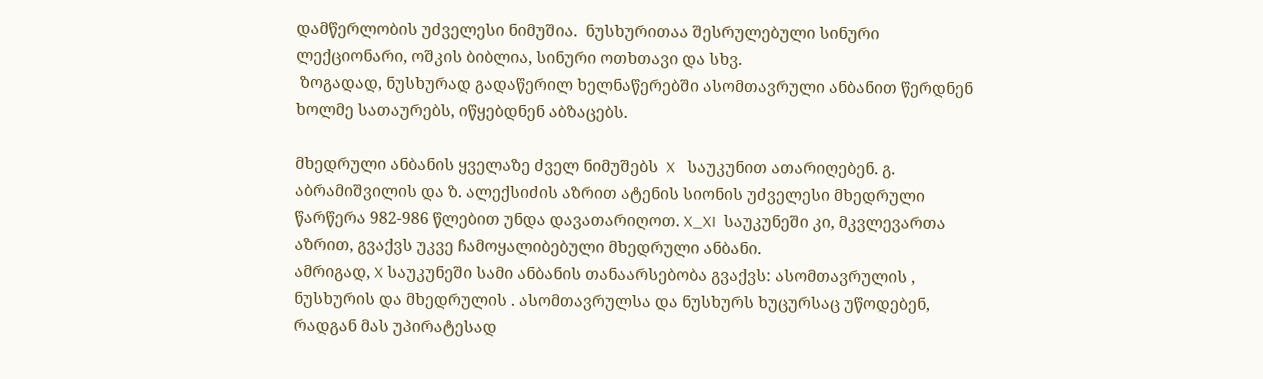დამწერლობის უძველესი ნიმუშია.  ნუსხურითაა შესრულებული სინური ლექციონარი, ოშკის ბიბლია, სინური ოთხთავი და სხვ.
 ზოგადად, ნუსხურად გადაწერილ ხელნაწერებში ასომთავრული ანბანით წერდნენ ხოლმე სათაურებს, იწყებდნენ აბზაცებს.

მხედრული ანბანის ყველაზე ძველ ნიმუშებს  X   საუკუნით ათარიღებენ. გ. აბრამიშვილის და ზ. ალექსიძის აზრით ატენის სიონის უძველესი მხედრული წარწერა 982-986 წლებით უნდა დავათარიღოთ. X_XI  საუკუნეში კი, მკვლევართა აზრით, გვაქვს უკვე ჩამოყალიბებული მხედრული ანბანი.
ამრიგად, X საუკუნეში სამი ანბანის თანაარსებობა გვაქვს: ასომთავრულის , ნუსხურის და მხედრულის . ასომთავრულსა და ნუსხურს ხუცურსაც უწოდებენ, რადგან მას უპირატესად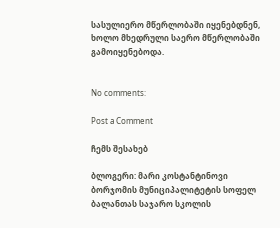სასულიერო მწერლობაში იყენებდნენ, ხოლო მხედრული საერო მწერლობაში გამოიყენებოდა.


No comments:

Post a Comment

ჩემს შესახებ

ბლოგერი: მარი კოსტანტინოვი ბორჯომის მუნიციპალიტეტის სოფელ ბალანთას საჯარო სკოლის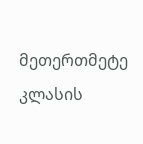მეთერთმეტე კლასის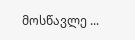მოსწავლე ...